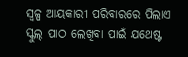ସ୍ବଳ୍ପ ଆୟକାରୀ ପରିବାରରେ ପିଲାଏ ସ୍କୁଲ୍‌ ପାଠ ଲେଖିବା ପାଇଁ ଯଥେଷ୍ଟ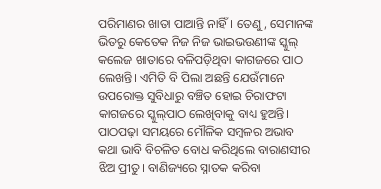ପରିମାଣର ଖାତା ପାଆନ୍ତି ନାହିଁ। ତେଣୁ, ସେମାନଙ୍କ ଭିତରୁ କେତେକ ନିଜ ନିଜ ଭାଇଭଉଣୀଙ୍କ ସ୍କୁଲ୍‌ କଲେଜ ଖାତାରେ ବଳିପଡ଼ିଥିବା କାଗଜରେ ପାଠ ଲେଖନ୍ତି। ଏମିତି ବି ପିଲା ଅଛନ୍ତି ଯେଉଁମାନେ ଉପରୋକ୍ତ ସୁବିଧାରୁ ବଞ୍ଚିତ ହୋଇ ଚିରାଫଟା କାଗଜରେ ସ୍କୁଲ୍‌ପାଠ ଲେଖିବାକୁ ବାଧ୍ୟ ହୁଅନ୍ତି।
ପାଠପଢ଼ା ସମୟରେ ମୌଳିକ ସମ୍ବଳର ଅଭାବ କଥା ଭାବି ବିଚଳିତ ବୋଧ କରିଥିଲେ ବାରାଣସୀର ଝିଅ ପ୍ରୀତୁ। ବାଣିଜ୍ୟରେ ସ୍ନାତକ କରିବା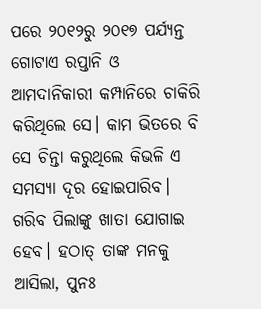ପରେ ୨୦୧୨ରୁ ୨୦୧୭ ପର୍ଯ୍ୟନ୍ତ ଗୋଟାଏ ରପ୍ତାନି ଓ ଆମଦାନିକାରୀ କମ୍ପାନିରେ ଚାକିରି କରିଥିଲେ ସେ। ‌କାମ ଭିତରେ ବି ସେ ଚିନ୍ତା କରୁଥିଲେ କିଭଳି ଏ ସମସ୍ୟା ଦୂର ହୋଇପାରିବ। ଗରିବ ପିଲାଙ୍କୁ ଖାତା ଯୋଗାଇ ହେବ। ହଠାତ୍‌ ତାଙ୍କ ମନକୁ ଆସିଲା, ପୁନଃ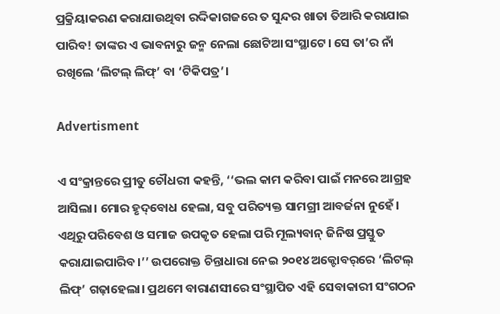ପ୍ରକ୍ରିୟାକରଣ କରାଯାଉଥିବା ରଦ୍ଦିକାଗଜରେ ତ ସୁନ୍ଦର ଖାତା ତିଆରି କରାଯାଇ ପାରିବ! ତାଙ୍କର ଏ ଭାବନାରୁ ଜନ୍ମ ନେଲା ଛୋଟିଆ ସଂସ୍ଥାଟେ। ସେ ତା’ର ନାଁ ରଖିଲେ ‘ଲିଟଲ୍‌ ଲିଫ୍‌’ ବା ‘ଟିକିପତ୍ର’।

Advertisment

ଏ ସଂକ୍ରାନ୍ତରେ ପ୍ରୀତୁ ଚୌଧରୀ କହନ୍ତି, ‘‘ଭଲ କାମ କରିବା ପାଇଁ ମନରେ ଆଗ୍ରହ ଆସିଲା। ମୋର ହୃଦ୍‌ବୋଧ ହେଲା‌, ସବୁ ପରିତ୍ୟକ୍ତ ସାମଗ୍ରୀ ଆବର୍ଜନା ନୁହେଁ। ଏଥିରୁ ପରିବେଶ ଓ ସମାଜ ଉପକୃତ ହେଲା ପରି ମୂଲ୍ୟବାନ୍‌ ଜିନିଷ ପ୍ରସ୍ତୁତ କରାଯାଇପାରିବ।’’ ଉପରୋକ୍ତ ଚିନ୍ତାଧାରା ନେଇ ୨୦୧୪ ଅକ୍ଟୋବର୍‌ରେ ‘ଲିଟଲ୍‌ ଲିଫ୍‌’ ଗଢ଼ାହେଲା। ପ୍ରଥମେ ବାରାଣସୀରେ ସଂସ୍ଥାପିତ ଏହି ସେବାକାରୀ ସଂଗଠନ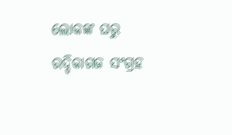ଲୋକଙ୍କ ଘରୁ ରଦ୍ଦିକାଗଜ ସଂଗ୍ରହ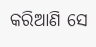କରିଆଣି ସେ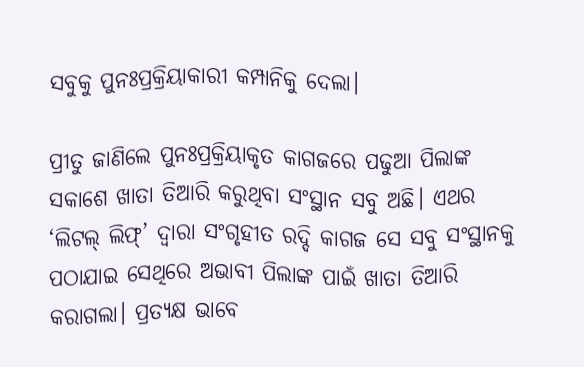ସବୁକୁ ପୁନଃପ୍ରକ୍ରିୟାକାରୀ କମ୍ପାନିକୁ ଦେଲା।

ପ୍ରୀତୁ ଜାଣିଲେ ପୁନଃପ୍ରକ୍ରିୟାକୃତ କାଗଜରେ ପଢୁଆ ପିଲାଙ୍କ ସକାଶେ ଖାତା ତିଆରି କରୁଥିବା ସଂସ୍ଥାନ ସବୁ ଅଛି। ଏଥର ‘ଲିଟଲ୍‌ ଲିଫ୍‌’ ଦ୍ବାରା ସଂଗୃହୀତ ରଦ୍ଦି କାଗଜ ସେ ସବୁ ସଂସ୍ଥାନକୁ ପଠାଯାଇ ସେଥିରେ ଅଭାବୀ ପିଲାଙ୍କ ପାଇଁ ଖାତା ତିଆରି କରାଗଲା। ପ୍ରତ୍ୟକ୍ଷ ଭାବେ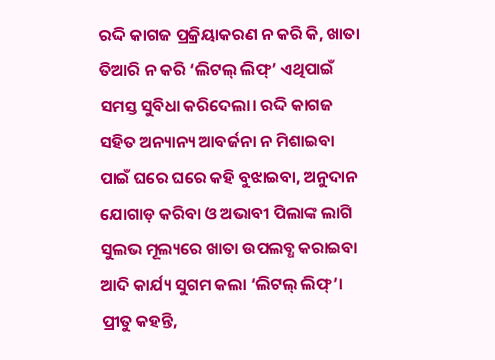ରଦ୍ଦି କାଗଜ ପ୍ରକ୍ରିୟାକରଣ ନ କରି କି, ଖାତା ତିଆରି ନ କରି ‘ଲିଟଲ୍‌ ଲିଫ୍‌’ ଏଥିପାଇଁ ସମସ୍ତ ସୁବିଧା କରିଦେଲା। ରଦ୍ଦି କାଗଜ ସହିତ ଅନ୍ୟାନ୍ୟ ଆବର୍ଜନା ନ ମିଶାଇବା ପାଇଁ ଘରେ ଘରେ କହି ବୁଝାଇବା, ଅନୁଦାନ ଯୋଗାଡ଼ କରିବା ଓ ଅଭାବୀ ପିଲାଙ୍କ ଲାଗି ସୁଲଭ ମୂଲ୍ୟରେ ଖାତା ଉପଲବ୍ଧ କରାଇବା ଆଦି କାର୍ଯ୍ୟ ସୁଗମ କଲା ‘ଲିଟଲ୍‌ ଲିଫ୍‌’। ପ୍ରୀତୁ କହନ୍ତି,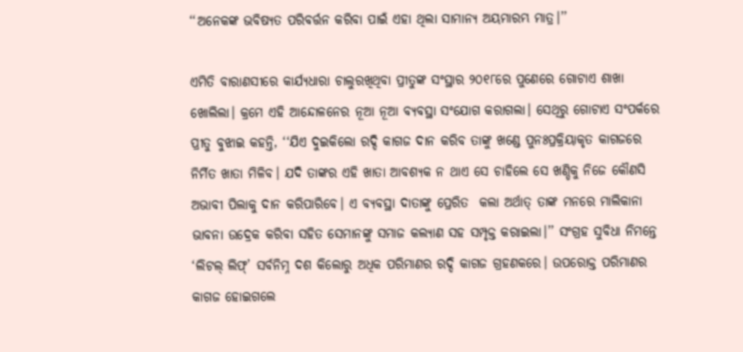‘‘ଅନେକଙ୍କ ଭବିଷ୍ୟତ ପରିବର୍ତ୍ତନ କରିବା ପାଇଁ ଏହା ଥିଲା ସାମାନ୍ୟ ଅୟମାରମ୍ଭ ମାତ୍ର।’’

ଏମିତି ବାରାଣସୀରେ କାର୍ଯ୍ୟଧାରା ଚାଲୁରଖିଥିବା ପ୍ରୀତୁଙ୍କ ସଂସ୍ଥାର ୨୦୧୮ରେ ପୁଣେରେ ଗୋଟାଏ ଶାଖା ଖୋଲିଲା। କ୍ରମେ ଏହି ଅ‌ାନ୍ଦୋଳନ‌େର ନୂଆ ନୂଆ ବ୍ୟବସ୍ଥା ସଂଯୋଗ କରାଗଲା। ସେଥିରୁ ଗୋଟାଏ ସଂପର୍କରେ ପ୍ରୀତୁ ବୁଝାଇ କହନ୍ତି, ‘‘ଯିଏ ଦୁଇକିଲୋ ରଦ୍ଦି କାଗଜ ଦାନ କରିବ ତାଙ୍କୁ ଖଣ୍ଡେ ପୁନଃପ୍ରକ୍ରିୟାକୃତ କାଗଜରେ ନିର୍ମିତ ଖାତା ମିଳିବ। ଯଦି ତାଙ୍କର ଏହି ଖାତା ଆବଶ୍ୟକ ନ ଥାଏ ସେ ଚାହିଲେ ସେ ଖଣ୍ଡିକୁ ନିଜେ କୌଣସି ଅଭାବୀ ପିଲାକୁ ଦାନ କରିପାରିବେ। ଏ ବ୍ୟବସ୍ଥା ଦାତାଙ୍କୁ ପ୍ରେରିତ  କଲା ଅର୍ଥାତ୍‌ ତାଙ୍କ ମନରେ ମାଲିକାନା ଭାବନା ଉଦ୍ରେକ କରିବା ସହିତ ସେମାନଙ୍କୁ ସମାଜ କଲ୍ୟାଣ ସହ ସମ୍ପୃକ୍ତ କରାଇଲା।’’ ସଂଗ୍ରହ ସୁବିଧା ନିମନ୍ତେ ‘ଲିଟଲ୍‌ ଲିଫ୍‌’ ସର୍ବନିମ୍ନ ଦଶ କିଲୋରୁ ଅଧିକ ପରିମାଣର ରଦ୍ଦି କାଗଜ ଗ୍ରହଣକରେ। ଉପରୋକ୍ତ ପରିମାଣର କାଗଜ ହୋଇଗଲେ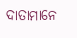ଦାତାମାନେ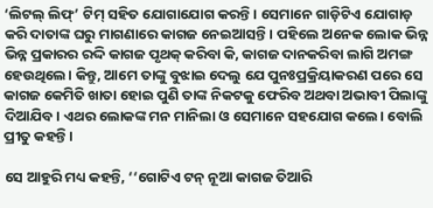‘ଲିଟଲ୍‌ ଲିଫ୍‌’ ଟିମ୍‌ ସହିତ ଯୋଗାଯୋଗ କରନ୍ତି। ସେମାନେ ଗାଡ଼ିଟିଏ ଯୋଗାଡ଼ କରି ଦାତାଙ୍କ ଘରୁ ମାଗଣାରେ କାଗଜ ନେଇଆସନ୍ତି। ପହିଲେ ଅନେକ ଲୋକ ଭିନ୍ନ ଭିନ୍ନ ପ୍ରକାରର ରଦ୍ଦି କାଗଜ ପୃଥକ୍‌ କରିବା କି, କାଗଜ ଦାନକରିବା ଲାଗି ଅମଙ୍ଗ ହେଉଥିଲେ। କିନ୍ତୁ, ଆମେ ତାଙ୍କୁ ବୁଝାଇ ଦେଲୁ ଯେ ପୁନଃପ୍ରକ୍ରିୟାକରଣ ପରେ ସେ କାଗଜ କେମିତି ଖାତା ହୋଇ ପୁଣି ତାଙ୍କ ନିକଟକୁ ଫେରିବ ଅଥବା ଅଭାବୀ ପିଲାଙ୍କୁ ଦିଆଯିବ। ଏଥର ଲୋକଙ୍କ ମନ ମାନିଲା ଓ ସେମାନେ ସହଯୋଗ କଲେ। ବୋଲି ପ୍ରୀତୁ କହନ୍ତି।

ସେ ଆହୁରି ମଧ୍ୟ କହନ୍ତି, ‘‘ଗୋଟିଏ ଟନ୍‌ ନୂଆ କାଗଜ ତିଆରି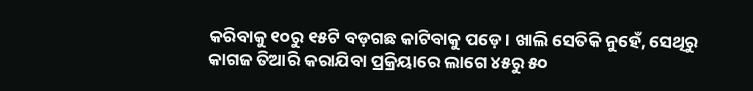କରିବାକୁ ୧୦ରୁ ୧୫ଟି ବଡ଼ଗଛ କାଟିବାକୁ ପଡ଼େ। ଖାଲି ସେତିକି ନୁହେଁ, ସେଥିରୁ କାଗଜ ତିଆରି କରାଯିବା ପ୍ରକ୍ରିୟାରେ ଲାଗେ ୪୫ରୁ ୫୦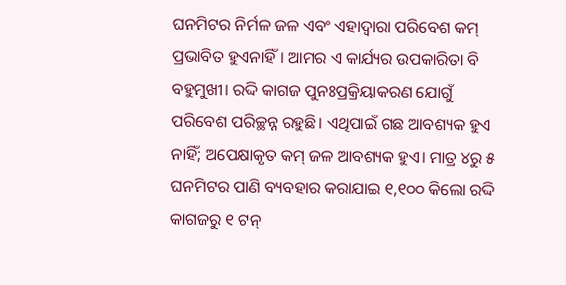ଘନମିଟର ନିର୍ମଳ ଜଳ ଏବଂ ଏହାଦ୍ବାରା ପରିବେଶ କମ୍‌ ପ୍ରଭାବିତ ହୁଏନାହିଁ। ଆମର ଏ କାର୍ଯ୍ୟର ଉପକାରିତା ବି ବହୁମୁଖୀ। ରଦ୍ଦି କାଗଜ ପୁନଃପ୍ରକ୍ରିୟାକରଣ ଯୋଗୁଁ ପରିବେଶ ପରିଚ୍ଛନ୍ନ ରହୁଛି। ଏଥିପାଇଁ ଗଛ ଆବଶ୍ୟକ ହୁଏ ନାହିଁ; ଅପେକ୍ଷାକୃତ କମ୍‌ ଜଳ ଆବଶ୍ୟକ ହୁଏ। ମାତ୍ର ୪ରୁ ୫ ଘନମିଟର ପାଣି ବ୍ୟବହାର କରାଯାଇ ୧,୧୦୦ କିଲୋ ରଦ୍ଦି କାଗଜରୁ ୧ ଟନ୍‌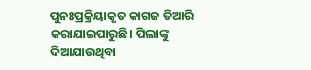ପୁନଃପ୍ରକ୍ରିୟାକୃତ କାଗଜ ତିଆରି କରାଯାଇପାରୁଛି। ପିଲାଙ୍କୁ ଦିଆଯାଉଥିବା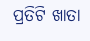ପ୍ରତିଟି ଖାତା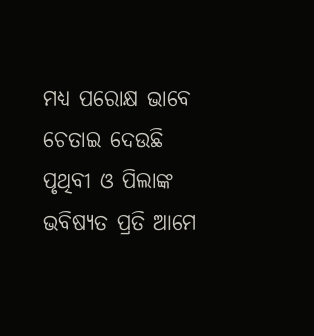ମଧ୍ୟ ପରୋକ୍ଷ ଭାବେ ଚେତାଇ ଦେଉଛି ପୃଥିବୀ ଓ ପିଲାଙ୍କ ଭବିଷ୍ୟତ ପ୍ରତି ଆମେ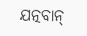ଯତ୍ନବାନ୍‌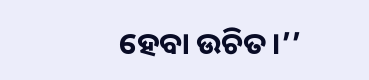ହେବା ଉଚିତ।’’